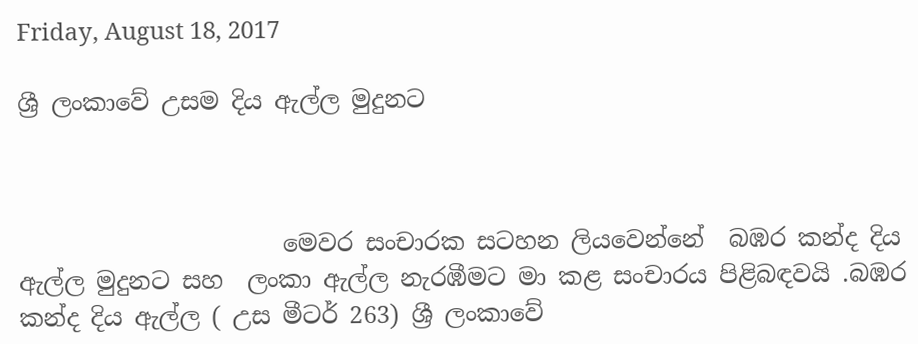Friday, August 18, 2017

ශ්‍රී ලංකාවේ උසම දිය ඇල්ල මුදුනට



                      මෙවර සංචාරක සටහන ලියවෙන්නේ  බඹර කන්ද දිය ඇල්ල මුදුනට සහ  ලංකා ඇල්ල නැරඹීමට මා කළ සංචාරය පිළිබඳවයි .බඹර කන්ද දිය ඇල්ල ( උස මීටර් 263) ශ්‍රී ලංකාවේ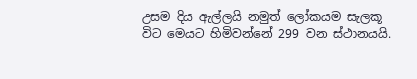උසම දිය ඇල්ලයි නමුත් ලෝකයම සැලකූ විට මෙයට හිමිවන්නේ 299 වන ස්ථානයයි.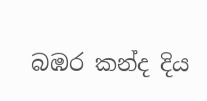බඹර කන්ද දිය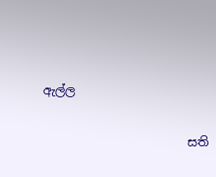ඇල්ල

                        සති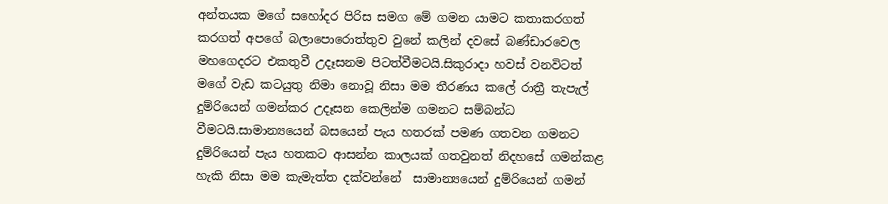අන්තයක මගේ සහෝදර පිරිස සමග මේ ගමන යාමට කතාකරගත් කරගත් අපගේ බලාපොරොත්තුව වුනේ කලින් දවසේ බණ්ඩාරවෙල මහගෙදරට එකතුවී උදෑසනම පිටත්වීමටයි.සිකුරාදා හවස් වනවිටත් මගේ වැඩ කටයුතු නිමා නොවූ නිසා මම තීරණය කලේ රාත්‍රී තැපැල් දුම්රියෙන් ගමන්කර උදෑසන කෙලින්ම ගමනට සම්බන්ධ වීමටයි.සාමාන්‍යයෙන් බසයෙන් පැය හතරක් පමණ ගතවන ගමනට දුම්රියෙන් පැය හතකට ආසන්න කාලයක් ගතවුනත් නිදහසේ ගමන්කළ හැකි නිසා මම කැමැත්ත දක්වන්නේ  සාමාන්‍යයෙන් දුම්රියෙන් ගමන්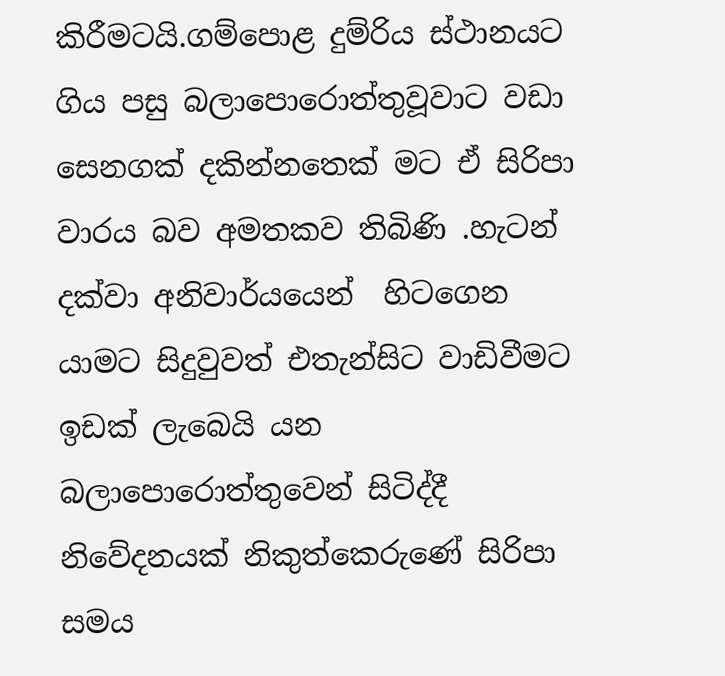කිරීමටයි.ගම්පොළ දුම්රිය ස්ථානයට ගිය පසු බලාපොරොත්තුවූවාට වඩා සෙනගක් දකින්නතෙක් මට ඒ සිරිපා වාරය බව අමතකව තිබිණි .හැටන් දක්වා අනිවාර්යයෙන්  හිටගෙන යාමට සිදුවුවත් එතැන්සිට වාඩිවීමට ඉඩක් ලැබෙයි යන බලාපොරොත්තුවෙන් සිටිද්දී නිවේදනයක් නිකුත්කෙරුණේ සිරිපා සමය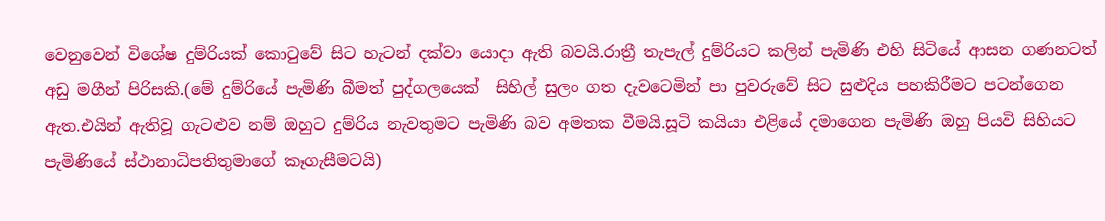වෙනුවෙන් විශේෂ දුම්රියක් කොටුවේ සිට හැටන් දක්වා යොදා ඇති බවයි.රාත්‍රී තැපැල් දුම්රියට කලින් පැමිණි එහි සිටියේ ආසන ගණනටත් අඩු මගීන් පිරිසකි.(මේ දුම්රියේ පැමිණි බීමත් පුද්ගලයෙක්  සිහිල් සුලං ගත දැවටෙමින් පා පුවරුවේ සිට සුළුදිය පහකිරීමට පටන්ගෙන ඇත.එයින් ඇතිවූ ගැටළුව නම් ඔහුට දුම්රිය නැවතුමට පැමිණි බව අමතක වීමයි.සූටි කයියා එළියේ දමාගෙන පැමිණි ඔහු පියවි සිහියට පැමිණියේ ස්ථානාධිපතිතුමාගේ කෑගැසීමටයි)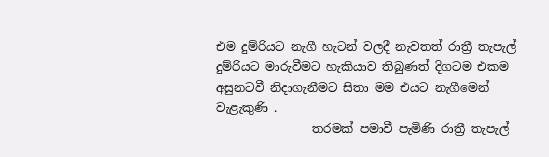එම දුම්රියට නැගී හැටන් වලදී නැවතත් රාත්‍රී තැපැල් දුම්රියට මාරුවීමට හැකියාව තිබුණත් දිගටම එකම අසුනටවී නිදාගැනීමට සිතා මම එයට නැගීමෙන් වැළැකුණි .
                තරමක් පමාවී පැමිණි රාත්‍රී තැපැල්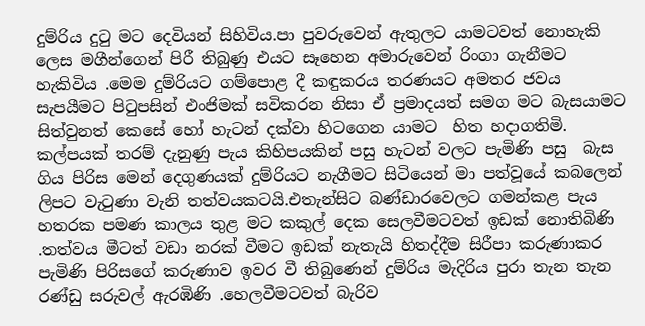දුම්රිය දුටු මට දෙවියන් සිහිවිය.පා පුවරුවෙන් ඇතුලට යාමටවත් නොහැකි ලෙස මගීන්ගෙන් පිරී තිබුණු එයට සෑහෙන අමාරුවෙන් රිංගා ගැනීමට හැකිවිය .මෙම දුම්රියට ගම්පොළ දී කඳුකරය තරණයට අමතර ජවය සැපයීමට පිටුපසින් එංජිමක් සවිකරන නිසා ඒ ප්‍රමාදයත් සමග මට බැසයාමට සිත්වුනත් කෙසේ හෝ හැටන් දක්වා හිටගෙන යාමට  හිත හදාගතිමි. කල්පයක් තරම් දැනුණු පැය කිහිපයකින් පසු හැටන් වලට පැමිණි පසු  බැස ගිය පිරිස මෙන් දෙගුණයක් දුම්රියට නැගීමට සිටියෙන් මා පත්වූයේ කබලෙන් ලිපට වැටුණා වැනි තත්වයකටයි.එතැන්සිට බණ්ඩාරවෙලට ගමන්කළ පැය හතරක පමණ කාලය තුළ මට කකුල් දෙක සෙලවීමටවත් ඉඩක් නොතිබිණි .තත්වය මීටත් වඩා නරක් වීමට ඉඩක් නැතැයි හිතද්දීම සිරීපා කරුණාකර පැමිණි පිරිසගේ කරුණාව ඉවර වී තිබුණෙන් දුම්රිය මැදිරිය පුරා තැන තැන රණ්ඩු සරුවල් ඇරඹිණි .හෙලවීමටවත් බැරිව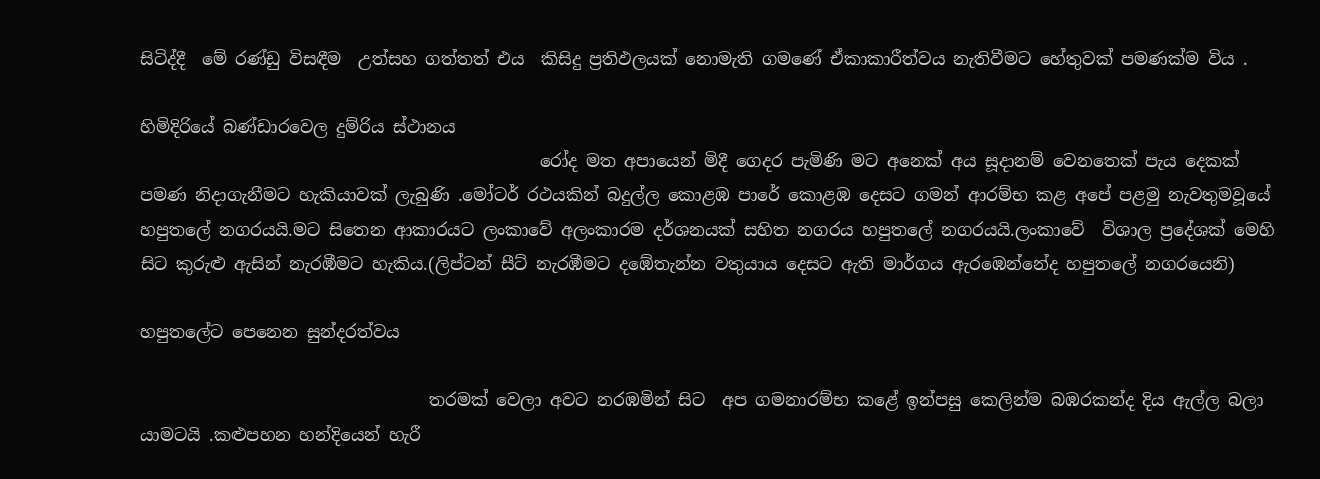සිටිද්දී  මේ රණ්ඩු විසඳීම  උත්සහ ගත්තත් එය  කිසිදු ප්‍රතිඵලයක් නොමැති ගමණේ ඒකාකාරීත්වය නැතිවීමට හේතුවක් පමණක්ම විය .

හිමිදිරියේ බණ්ඩාරවෙල දුම්රිය ස්ථානය
                                               රෝද මත අපායෙන් මිදී ගෙදර පැමිණි මට අනෙක් අය සූදානම් වෙනතෙක් පැය දෙකක් පමණ නිදාගැනීමට හැකියාවක් ලැබුණි .මෝටර් රථයකින් බදුල්ල කොළඹ පාරේ කොළඹ දෙසට ගමන් ආරම්භ කළ අපේ පළමු නැවතුමවූයේ හපුතලේ නගරයයි.මට සිතෙන ආකාරයට ලංකාවේ අලංකාරම දර්ශනයක් සහිත නගරය හපුතලේ නගරයයි.ලංකාවේ  විශාල ප්‍රදේශක් මෙහි සිට කුරුළු ඇසින් නැරඹීමට හැකිය.(ලිප්ටන් සීට් නැරඹීමට දඹේතැන්න වතුයාය දෙසට ඇති මාර්ගය ඇරඹෙන්නේද හපුතලේ නගරයෙනි)

හපුතලේට පෙනෙන සුන්දරත්වය

                                  තරමක් වෙලා අවට නරඹමින් සිට  අප ගමනාරම්භ කළේ ඉන්පසු කෙලින්ම බඹරකන්ද දිය ඇල්ල බලා යාමටයි .කළුපහන හන්දියෙන් හැරී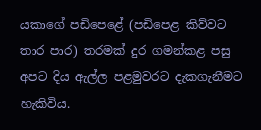යකාගේ පඩිපෙළේ (පඩිපෙළ කිව්වට තාර පාර) තරමක් දුර ගමන්කළ පසු අපට දිය ඇල්ල පළමුවරට දැකගැනීමට හැකිවිය.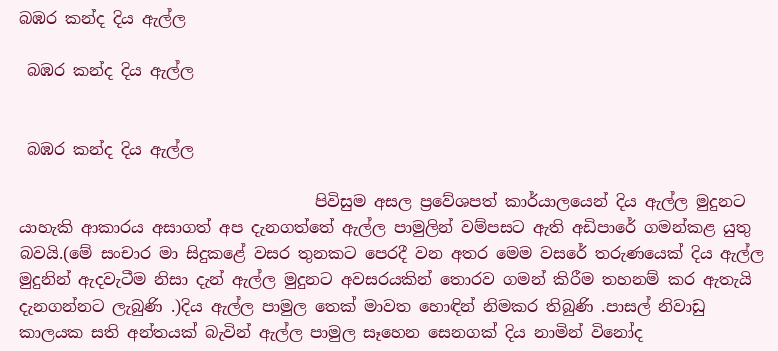බඹර කන්ද දිය ඇල්ල

 බඹර කන්ද දිය ඇල්ල


 බඹර කන්ද දිය ඇල්ල

                                     පිවිසුම අසල ප්‍රවේශපත් කාර්යාලයෙන් දිය ඇල්ල මුදුනට යාහැකි ආකාරය අසාගත් අප දැනගත්තේ ඇල්ල පාමුලින් වම්පසට ඇති අඩිපාරේ ගමන්කළ යුතු බවයි.(මේ සංචාර මා සිදුකළේ වසර තුනකට පෙරදී වන අතර මෙම වසරේ තරුණයෙක් දිය ඇල්ල මුදුනින් ඇදවැටීම නිසා දැන් ඇල්ල මුදුනට අවසරයකින් තොරව ගමන් කිරීම තහනම් කර ඇතැයි දැනගන්නට ලැබුණි .)දිය ඇල්ල පාමුල තෙක් මාවත හොඳින් නිමකර තිබුණි .පාසල් නිවාඩු කාලයක සති අන්තයක් බැවින් ඇල්ල පාමුල සෑහෙන සෙනගක් දිය නාමින් විනෝද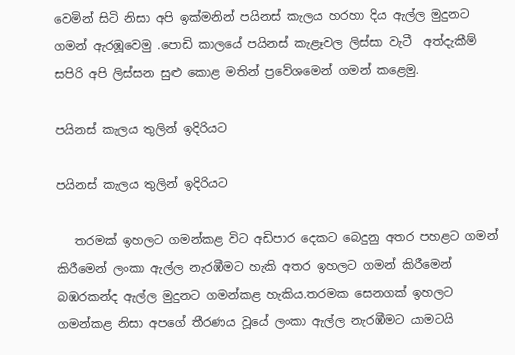වෙමින් සිටි නිසා අපි ඉක්මනින් පයිනස් කැලය හරහා දිය ඇල්ල මුදුනට ගමන් ඇරඹූවෙමු .පොඩි කාලයේ පයිනස් කැළෑවල ලිස්සා වැටී  අත්දැකීම් සපිරි අපි ලිස්සන සුළු කොළ මතින් ප්‍රවේශමෙන් ගමන් කළෙමු.

පයිනස් කැලය තුලින් ඉදිරියට

පයිනස් කැලය තුලින් ඉදිරියට

   තරමක් ඉහලට ගමන්කළ විට අඩිපාර දෙකට බෙදුනු අතර පහළට ගමන් කිරීමෙන් ලංකා ඇල්ල නැරඹීමට හැකි අතර ඉහලට ගමන් කිරීමෙන්  බඹරකන්ද ඇල්ල මුදුනට ගමන්කළ හැකිය.තරමක සෙනගක් ඉහලට ගමන්කළ නිසා අපගේ තීරණය වූයේ ලංකා ඇල්ල නැරඹීමට යාමටයි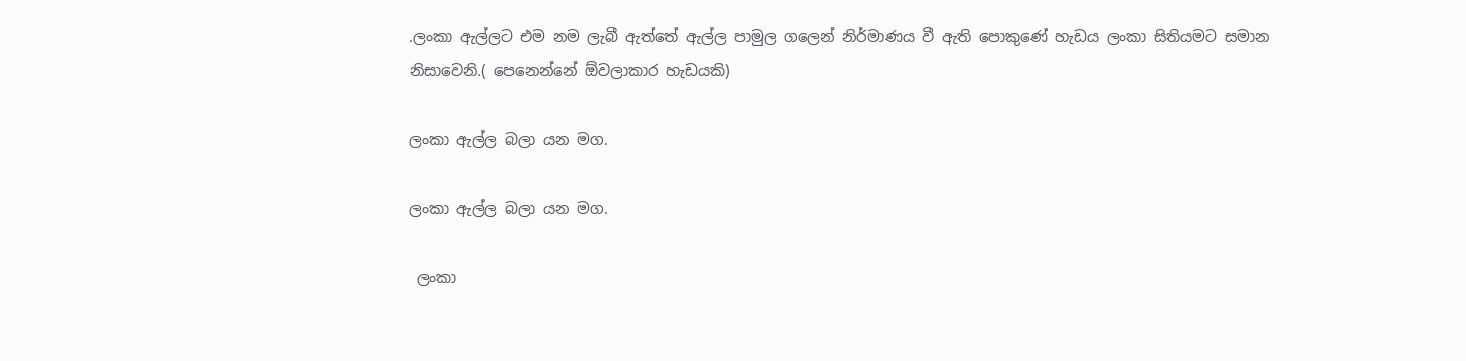.ලංකා ඇල්ලට එම නම ලැබී ඇත්තේ ඇල්ල පාමුල ගලෙන් නිර්මාණය වී ඇති පොකුණේ හැඩය ලංකා සිතියමට සමාන නිසාවෙනි.( පෙනෙන්නේ ඕවලාකාර හැඩයකි)

ලංකා ඇල්ල බලා යන මග.

ලංකා ඇල්ල බලා යන මග.

 ලංකා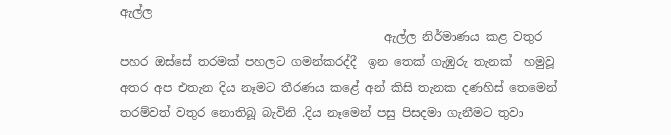ඇල්ල
                                            ඇල්ල නිර්මාණය කළ වතුර  පහර ඔස්සේ තරමක් පහලට ගමන්කරද්දී  ඉන තෙක් ගැඹුරු තැනක්  හමුවූ අතර අප එතැන දිය නෑමට තීරණය කළේ අන් කිසි තැනක දණහිස් තෙමෙන් තරම්වත් වතුර නොතිබූ බැවිනි .දිය නෑමෙන් පසු පිසදමා ගැනීමට තුවා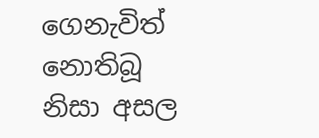ගෙනැවිත් නොතිබූ නිසා අසල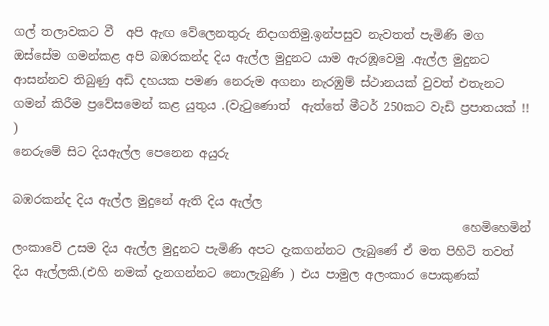ගල් තලාවකට වී  අපි ඇඟ වේලෙනතුරු නිදාගතිමු.ඉන්පසුව නැවතත් පැමිණි මග ඔස්සේම ගමන්කළ අපි බඹරකන්ද දිය ඇල්ල මුදුනට යාම ඇරඹූවෙමු .ඇල්ල මුදුනට ආසන්නව තිබුණු අඩි දහයක පමණ නෙරුම අගනා නැරඹුම් ස්ථානයක් වුවත් එතැනට ගමන් කිරීම ප්‍රවේසමෙන් කළ යුතුය .(වැටුණොත්  ඇත්තේ මීටර් 250කට වැඩි ප්‍රපාතයක් !! )
නෙරුමේ සිට දියඇල්ල පෙනෙන අයුරු

බඹරකන්ද දිය ඇල්ල මුදුනේ ඇති දිය ඇල්ල
                                                                           හෙමිහෙමින් ලංකාවේ උසම දිය ඇල්ල මුදුනට පැමිණි අපට දැකගන්නට ලැබුණේ ඒ මත පිහිටි තවත් දිය ඇල්ලකි.(එහි නමක් දැනගන්නට නොලැබුණි ) එය පාමුල අලංකාර පොකුණක්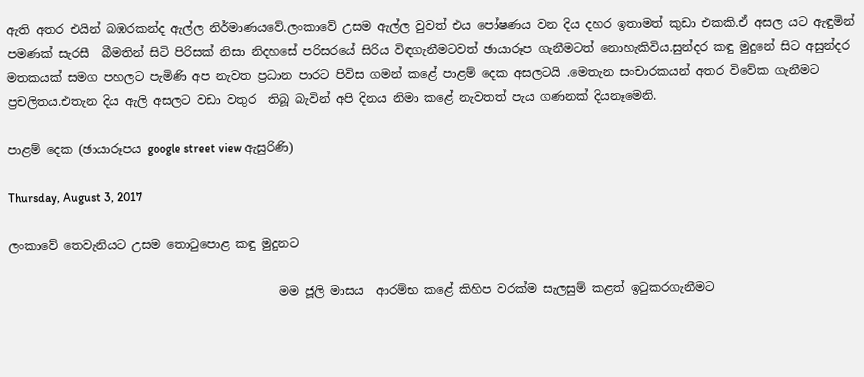ඇති අතර එයින් බඹරකන්ද ඇල්ල නිර්මාණයවේ.ලංකාවේ උසම ඇල්ල වුවත් එය පෝෂණය වන දිය දහර ඉතාමත් කුඩා එකකි.ඒ අසල යට ඇඳුමින් පමණක් සැරසී  බීමතින් සිටි පිරිසක් නිසා නිදහසේ පරිසරයේ සිරිය විඳගැනීමටවත් ඡායාරූප ගැනීමටත් නොහැකිවිය.සුන්දර කඳු මුදුනේ සිට අසුන්දර මතකයක් සමග පහලට පැමිණි අප නැවත ප්‍රධාන පාරට පිවිස ගමන් කළේ පාළම් දෙක අසලටයි .මෙතැන සංචාරකයන් අතර විවේක ගැනීමට ප්‍රචලිතය.එතැන දිය ඇලි අසලට වඩා වතුර  තිබූ බැවින් අපි දිනය නිමා කළේ නැවතත් පැය ගණනක් දියනෑමෙනි.

පාළම් දෙක (ඡායාරූපය google street view ඇසුරිණි)

Thursday, August 3, 2017

ලංකාවේ තෙවැනියට උසම තොටුපොළ කඳු මුදුනට

                                             මම ජූලි මාසය  ආරම්භ කළේ කිහිප වරක්ම සැලසුම් කළත් ඉටුකරගැනීමට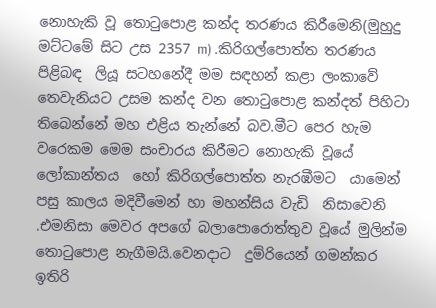නොහැකි වූ තොටුපොළ කන්ද තරණය කිරීමෙනි(මුහුදු මට්ටමේ සිට උස 2357 m) .කිරිගල්පොත්ත තරණය පිළිබඳ  ලියූ සටහනේදී මම සඳහන් කළා ලංකාවේ තෙවැනියට උසම කන්ද වන තොටුපොළ කන්දත් පිහිටා තිබෙන්නේ මහ එළිය තැන්නේ බව.මීට පෙර හැම වරෙකම මෙම සංචාරය කිරීමට නොහැකි වූයේ ලෝකාන්තය  හෝ කිරිගල්පොත්ත නැරඹීමට  යාමෙන් පසු කාලය මදිවීමෙන් හා මහන්සිය වැඩි  නිසාවෙනි .එමනිසා මෙවර අපගේ බලාපොරොත්තුව වූයේ මුලින්ම තොටුපොළ නැගීමයි.වෙනදාට  දුම්රියෙන් ගමන්කර ඉතිරි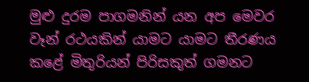මුළු දුරම පාගමනින් යන අප මෙවර වෑන් රථයකින් යාමට යාමට තීරණය කළේ මිතුරියන් පිරිසකුත් ගමනට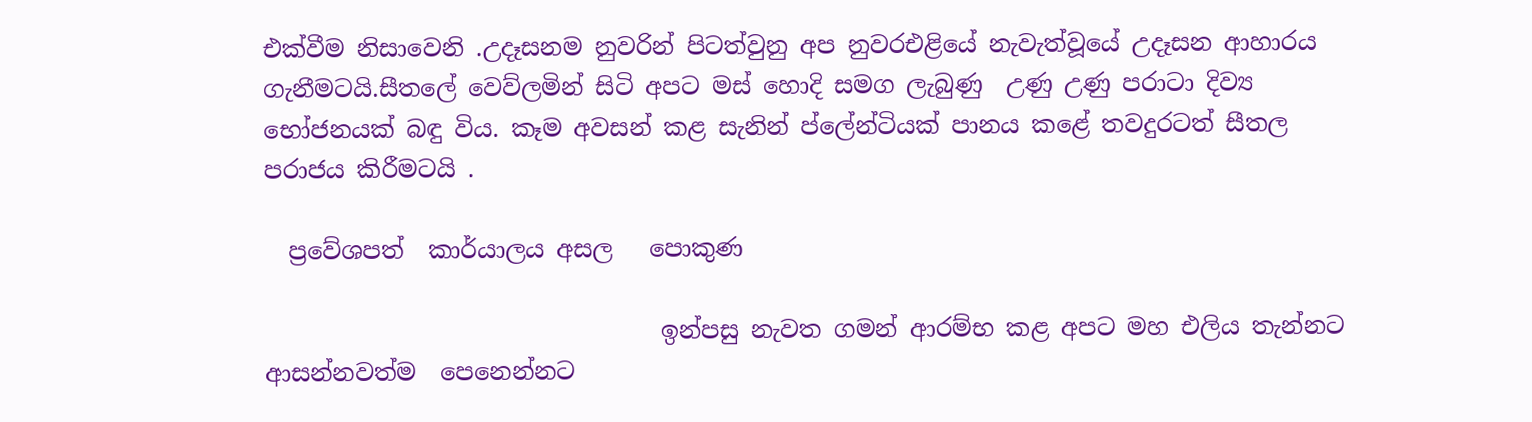එක්වීම නිසාවෙනි .උදෑසනම නුවරින් පිටත්වුනු අප නුවරඑළියේ නැවැත්වූයේ උදෑසන ආහාරය ගැනීමටයි.සීතලේ වෙව්ලමින් සිටි අපට මස් හොදි සමග ලැබුණු  උණු උණු පරාටා දිව්‍ය භෝජනයක් බඳු විය. කෑම අවසන් කළ සැනින් ප්ලේන්ටියක් පානය කළේ තවදුරටත් සීතල පරාජය කිරීමටයි .

  ප්‍රවේශපත්  කාර්යාලය අසල   පොකුණ

                                 ඉන්පසු නැවත ගමන් ආරම්භ කළ අපට මහ එලිය තැන්නට ආසන්නවත්ම  පෙනෙන්නට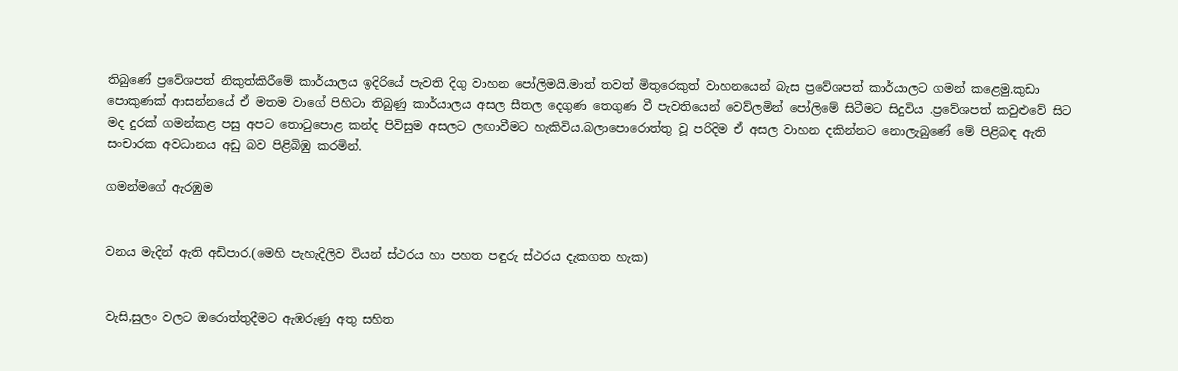තිබුණේ ප්‍රවේශපත් නිකුත්කිරීමේ කාර්යාලය ඉදිරියේ පැවති දිගු වාහන පෝලිමයි.මාත් තවත් මිතුරෙකුත් වාහනයෙන් බැස ප්‍රවේශපත් කාර්යාලට ගමන් කළෙමු.කුඩා පොකුණක් ආසන්නයේ ඒ මතම වාගේ පිහිටා තිබුණු කාර්යාලය අසල සීතල දෙගුණ තෙගුණ වී පැවතියෙන් වෙව්ලමින් පෝලිමේ සිටීමට සිදුවිය .ප්‍රවේශපත් කවුළුවේ සිට මද දුරක් ගමන්කළ පසු අපට තොටුපොළ කන්ද පිවිසුම අසලට ලඟාවීමට හැකිවිය.බලාපොරොත්තු වූ පරිදිම ඒ අසල වාහන දකින්නට නොලැබුණේ මේ පිළිබඳ ඇති සංචාරක අවධානය අඩු බව පිළිබිඹු කරමින්.

ගමන්මගේ ඇරඹුම


වනය මැදින් ඇති අඩිපාර.(මෙහි පැහැදිලිව වියන් ස්ථරය හා පහත පඳුරු ස්ථරය දැකගත හැක)


වැසි,සුලං වලට ඔරොත්තුදීමට ඇඹරුණු අතු සහිත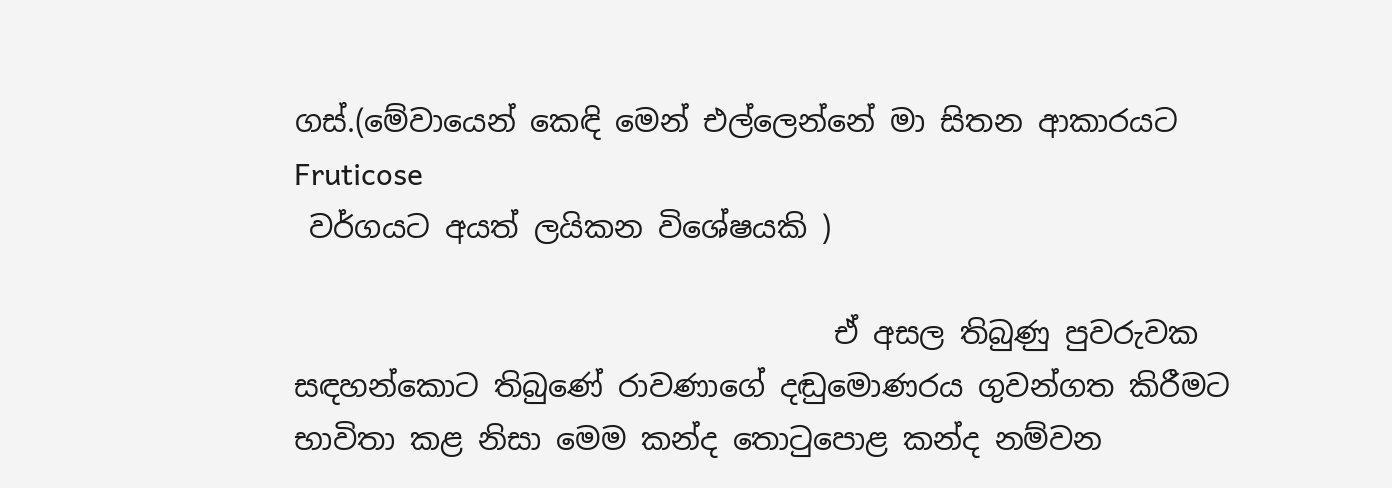ගස්.(මේවායෙන් කෙඳි මෙන් එල්ලෙන්නේ මා සිතන ආකාරයට Fruticose
 වර්ගයට අයත් ලයිකන විශේෂයකි )

                                    ඒ අසල තිබුණු පුවරුවක සඳහන්කොට තිබුණේ රාවණාගේ දඬුමොණරය ගුවන්ගත කිරීමට භාවිතා කළ නිසා මෙම කන්ද තොටුපොළ කන්ද නම්වන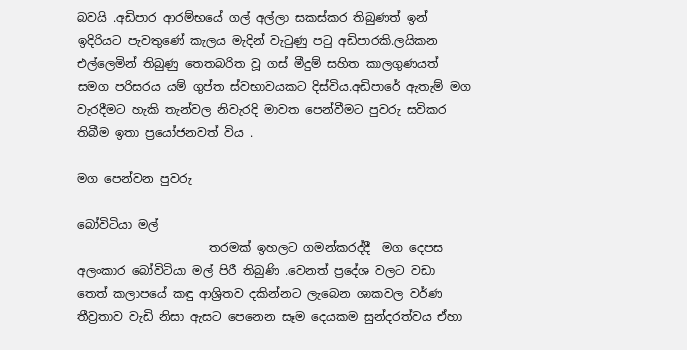බවයි .අඩිපාර ආරම්භයේ ගල් අල්ලා සකස්කර තිබුණත් ඉන් ඉදිරියට පැවතුණේ කැලය මැදින් වැටුණු පටු අඩිපාරකි.ලයිකන එල්ලෙමින් තිබුණු තෙතබරිත වූ ගස් මීදුම් සහිත කාලගුණයත් සමග පරිසරය යම් ගුප්ත ස්වභාවයකට දිස්විය.අඩිපාරේ ඇතැම් මග වැරදීමට හැකි තැන්වල නිවැරදි මාවත පෙන්වීමට පුවරු සවිකර තිබීම ඉතා ප්‍රයෝජනවත් විය .

මග පෙන්වන පුවරු

බෝවිටියා මල්
                      තරමක් ඉහලට ගමන්කරද්දී  මග දෙපස අලංකාර බෝවිටියා මල් පිරී තිබුණි .වෙනත් ප්‍රදේශ වලට වඩා තෙත් කලාපයේ කඳු ආශ්‍රිතව දකින්නට ලැබෙන ශාකවල වර්ණ තීව්‍රතාව වැඩි නිසා ඇසට පෙනෙන සෑම දෙයකම සුන්දරත්වය ඒහා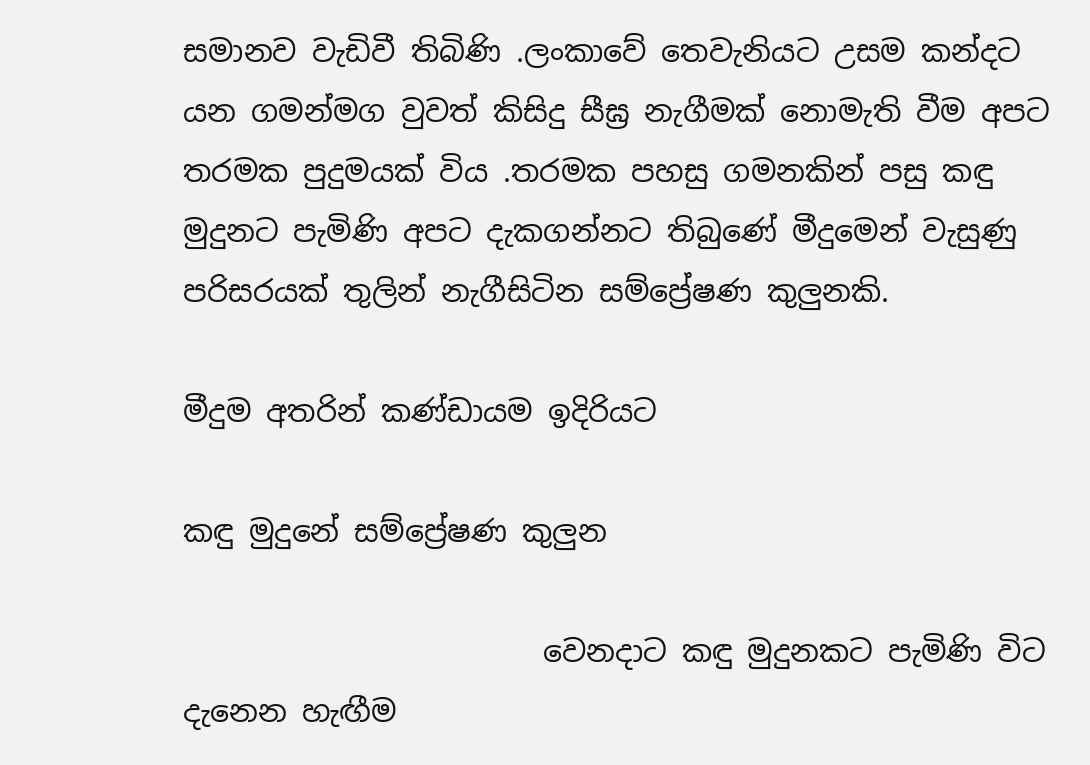සමානව වැඩිවී තිබිණි .ලංකාවේ තෙවැනියට උසම කන්දට යන ගමන්මග වුවත් කිසිදු සීඝ්‍ර නැගීමක් නොමැති වීම අපට  තරමක පුදුමයක් විය .තරමක පහසු ගමනකින් පසු කඳු මුදුනට පැමිණි අපට දැකගන්නට තිබුණේ මීදුමෙන් වැසුණු පරිසරයක් තුලින් නැගීසිටින සම්ප්‍රේෂණ කුලුනකි.

මීදුම අතරින් කණ්ඩායම ඉදිරියට

කඳු මුදුනේ සම්ප්‍රේෂණ කුලුන

                        වෙනදාට කඳු මුදුනකට පැමිණි විට දැනෙන හැඟීම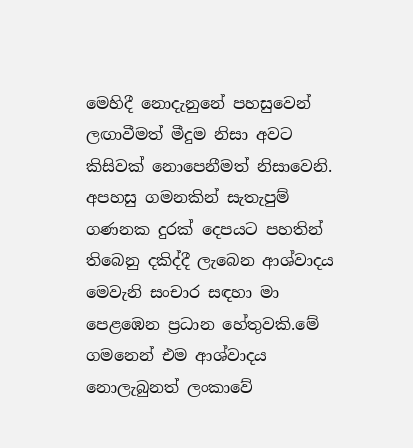මෙහිදී නොදැනුනේ පහසුවෙන් ලඟාවීමත් මීදුම නිසා අවට කිසිවක් නොපෙනීමත් නිසාවෙනි. අපහසු ගමනකින් සැතැපුම් ගණනක දුරක් දෙපයට පහතින් තිබෙනු දකිද්දී ලැබෙන ආශ්වාදය මෙවැනි සංචාර සඳහා මා පෙළඹෙන ප්‍රධාන හේතුවකි.මේ ගමනෙන් එම ආශ්වාදය නොලැබුනත් ලංකාවේ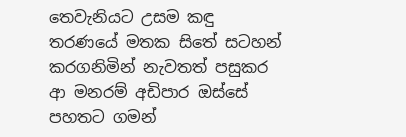තෙවැනියට උසම කඳු තරණයේ මතක සිතේ සටහන් කරගනිමින් නැවතත් පසුකර ආ මනරම් අඩිපාර ඔස්සේ පහතට ගමන්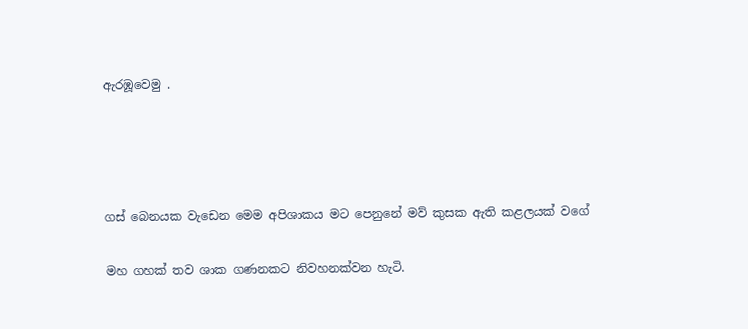ඇරඹූවෙමු .




ගස් බෙනයක වැඩෙන මෙම අපිශාකය මට පෙනුනේ මව් කුසක ඇති කළලයක් වගේ

මහ ගහක් තව ශාක ගණනකට නිවහනක්වන හැටි.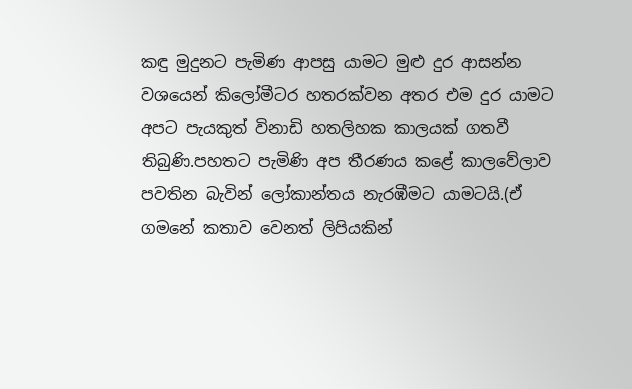කඳු මුදුනට පැමිණ ආපසු යාමට මුළු දුර ආසන්න වශයෙන් කිලෝමීටර හතරක්වන අතර එම දුර යාමට අපට පැයකුත් විනාඩි හතලිහක කාලයක් ගතවී තිබුණි.පහතට පැමිණි අප තීරණය කළේ කාලවේලාව පවතින බැවින් ලෝකාන්තය නැරඹීමට යාමටයි.(ඒ ගමනේ කතාව වෙනත් ලිපියකින්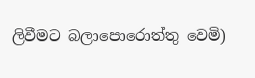ලිවීමට බලාපොරොත්තු වෙමි)